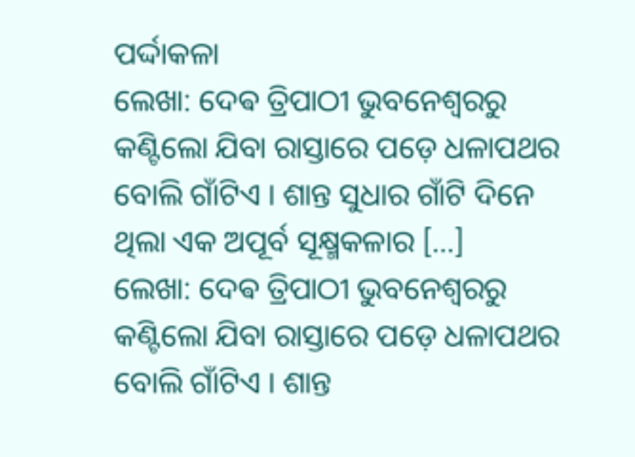ପର୍ଦ୍ଦାକଳା
ଲେଖା: ଦେଵ ତ୍ରିପାଠୀ ଭୁବନେଶ୍ୱରରୁ କଣ୍ଟିଲୋ ଯିବା ରାସ୍ତାରେ ପଡ଼େ ଧଳାପଥର ବୋଲି ଗାଁଟିଏ । ଶାନ୍ତ ସୁଧାର ଗାଁଟି ଦିନେ ଥିଲା ଏକ ଅପୂର୍ବ ସୂକ୍ଷ୍ମକଳାର […]
ଲେଖା: ଦେଵ ତ୍ରିପାଠୀ ଭୁବନେଶ୍ୱରରୁ କଣ୍ଟିଲୋ ଯିବା ରାସ୍ତାରେ ପଡ଼େ ଧଳାପଥର ବୋଲି ଗାଁଟିଏ । ଶାନ୍ତ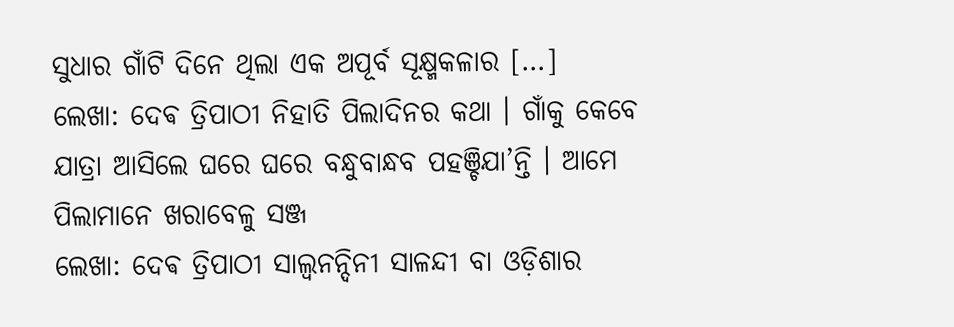ସୁଧାର ଗାଁଟି ଦିନେ ଥିଲା ଏକ ଅପୂର୍ବ ସୂକ୍ଷ୍ମକଳାର […]
ଲେଖା: ଦେଵ ତ୍ରିପାଠୀ ନିହାତି ପିଲାଦିନର କଥା । ଗାଁକୁ କେବେ ଯାତ୍ରା ଆସିଲେ ଘରେ ଘରେ ବନ୍ଧୁବାନ୍ଧବ ପହଞ୍ଚିଯା’ନ୍ତି । ଆମେ ପିଲାମାନେ ଖରାବେଳୁ ସଞ୍ଜ
ଲେଖା: ଦେଵ ତ୍ରିପାଠୀ ସାଲ୍ୱନନ୍ଦିନୀ ସାଳନ୍ଦୀ ବା ଓଡ଼ିଶାର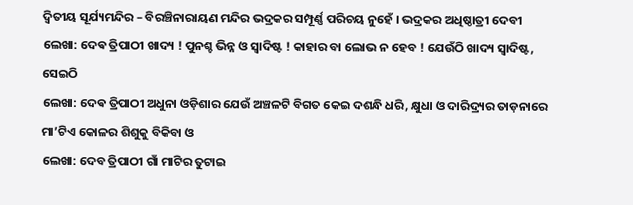ଦ୍ଵିତୀୟ ସୂର୍ଯ୍ୟମନ୍ଦିର – ବିରଞ୍ଚିନାରାୟଣ ମନ୍ଦିର ଭଦ୍ରକର ସମ୍ପୂର୍ଣ୍ଣ ପରିଚୟ ନୁହେଁ । ଭଦ୍ରକର ଅଧିଷ୍ଠାତ୍ରୀ ଦେବୀ
ଲେଖା: ଦେଵ ତ୍ରିପାଠୀ ଖାଦ୍ୟ ! ପୁନଶ୍ଚ ଭିନ୍ନ ଓ ସ୍ବାଦିଷ୍ଟ ! କାହାର ବା ଲୋଭ ନ ହେବ ! ଯେଉଁଠି ଖାଦ୍ୟ ସ୍ବାଦିଷ୍ଟ, ସେଇଠି
ଲେଖା: ଦେଵ ତ୍ରିପାଠୀ ଅଧୁନା ଓଡ଼ିଶାର ଯେଉଁ ଅଞ୍ଚଳଟି ବିଗତ କେଇ ଦଶନ୍ଧି ଧରି, କ୍ଷୁଧା ଓ ଦାରିଦ୍ର୍ୟର ତାଡ଼ନାରେ ମା’ଟିଏ କୋଳର ଶିଶୁକୁ ବିକିବା ଓ
ଲେଖା: ଦେବ ତ୍ରିପାଠୀ ଗାଁ ମାଟିର ତୁଟାଇ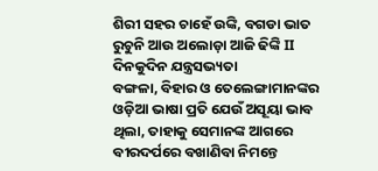ଶିରୀ ସହର ଚାହେଁ ଉଙ୍କି, ବଗଡା ଭାତ ରୁଚୁନି ଆଉ ଅଲୋଡ଼ା ଆଜି ଢିଙ୍କି II ଦିନକୁଦିନ ଯନ୍ତ୍ରସଭ୍ୟତା
ବଙ୍ଗଳା, ବିହାର ଓ ତେଲେଙ୍ଗାମାନଙ୍କର ଓଡ଼ିଆ ଭାଷା ପ୍ରତି ଯେଉଁ ଅସୂୟା ଭାବ ଥିଲା, ତାହାକୁ ସେମାନଙ୍କ ଆଗରେ ବୀରଦର୍ପରେ ବଖାଣିବା ନିମନ୍ତେ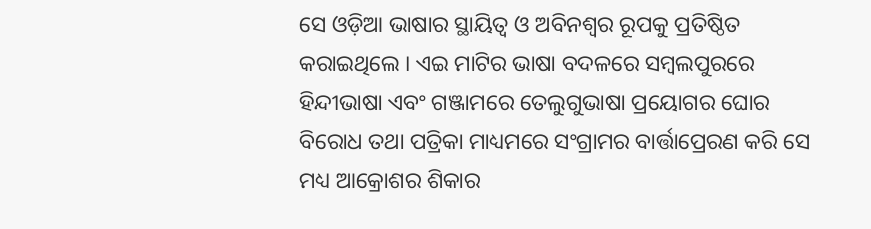ସେ ଓଡ଼ିଆ ଭାଷାର ସ୍ଥାୟିତ୍ୱ ଓ ଅବିନଶ୍ୱର ରୂପକୁ ପ୍ରତିଷ୍ଠିତ କରାଇଥିଲେ । ଏଇ ମାଟିର ଭାଷା ବଦଳରେ ସମ୍ବଲପୁରରେ ହିନ୍ଦୀଭାଷା ଏବଂ ଗଞ୍ଜାମରେ ତେଲୁଗୁଭାଷା ପ୍ରୟୋଗର ଘୋର ବିରୋଧ ତଥା ପତ୍ରିକା ମାଧ୍ୟମରେ ସଂଗ୍ରାମର ବାର୍ତ୍ତାପ୍ରେରଣ କରି ସେ ମଧ୍ୟ ଆକ୍ରୋଶର ଶିକାର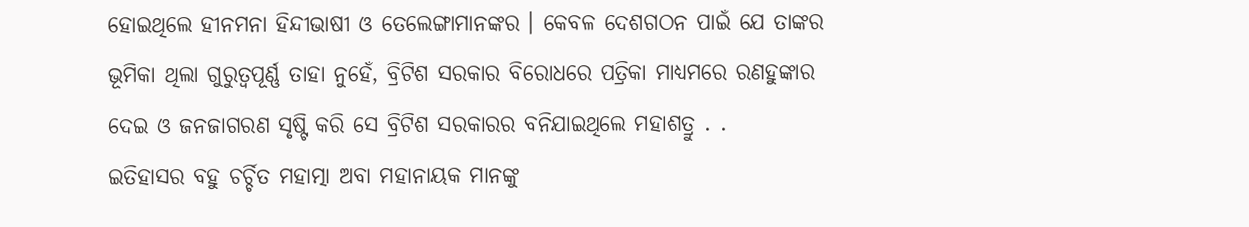ହୋଇଥିଲେ ହୀନମନା ହିନ୍ଦୀଭାଷୀ ଓ ତେଲେଙ୍ଗାମାନଙ୍କର । କେବଳ ଦେଶଗଠନ ପାଇଁ ଯେ ତାଙ୍କର ଭୂମିକା ଥିଲା ଗୁରୁତ୍ଵପୂର୍ଣ୍ଣ ତାହା ନୁହେଁ, ବ୍ରିଟିଶ ସରକାର ବିରୋଧରେ ପତ୍ରିକା ମାଧ୍ୟମରେ ରଣହୁଙ୍କାର ଦେଇ ଓ ଜନଜାଗରଣ ସୃଷ୍ଟି କରି ସେ ବ୍ରିଟିଶ ସରକାରର ବନିଯାଇଥିଲେ ମହାଶତ୍ରୁ . .
ଇତିହାସର ବହୁ ଚର୍ଚ୍ଚିତ ମହାତ୍ମା ଅବା ମହାନାୟକ ମାନଙ୍କୁ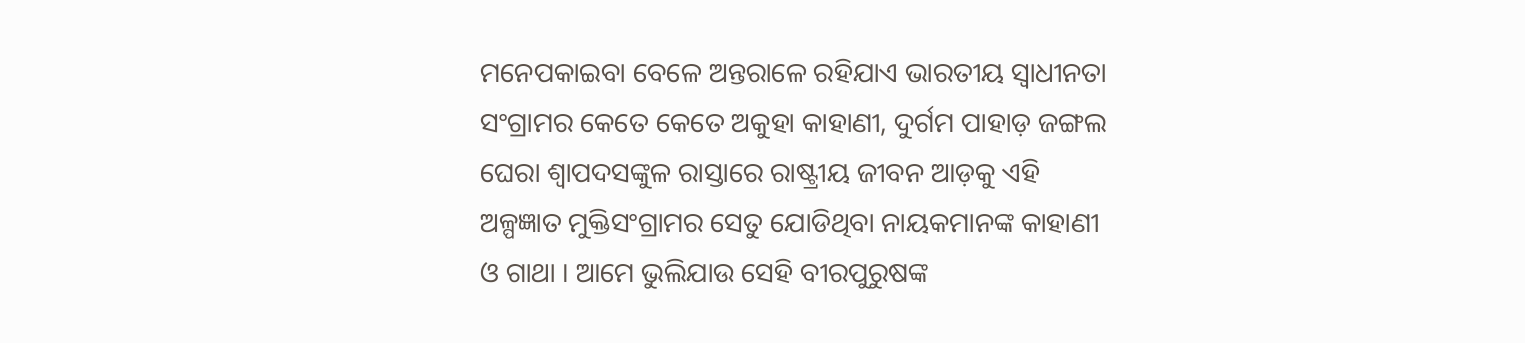ମନେପକାଇବା ବେଳେ ଅନ୍ତରାଳେ ରହିଯାଏ ଭାରତୀୟ ସ୍ବାଧୀନତା ସଂଗ୍ରାମର କେତେ କେତେ ଅକୁହା କାହାଣୀ, ଦୁର୍ଗମ ପାହାଡ଼ ଜଙ୍ଗଲ ଘେରା ଶ୍ଵାପଦସଙ୍କୁଳ ରାସ୍ତାରେ ରାଷ୍ଟ୍ରୀୟ ଜୀବନ ଆଡ଼କୁ ଏହି ଅଳ୍ପଜ୍ଞାତ ମୁକ୍ତିସଂଗ୍ରାମର ସେତୁ ଯୋଡିଥିବା ନାୟକମାନଙ୍କ କାହାଣୀ ଓ ଗାଥା । ଆମେ ଭୁଲିଯାଉ ସେହି ବୀରପୁରୁଷଙ୍କ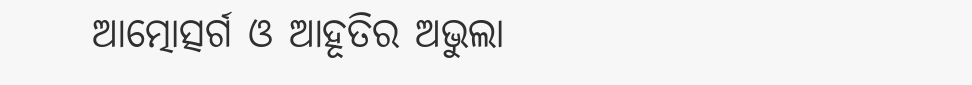ଆତ୍ମୋତ୍ସର୍ଗ ଓ ଆହୂତିର ଅଭୁଲା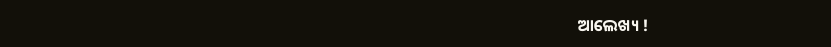ଆଲେଖ୍ୟ !